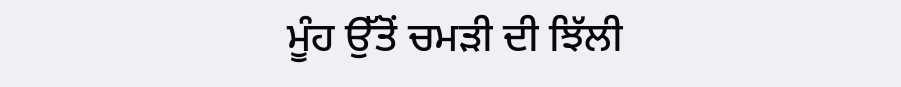ਮੂੰਹ ਉੱਤੋਂ ਚਮੜੀ ਦੀ ਝਿੱਲੀ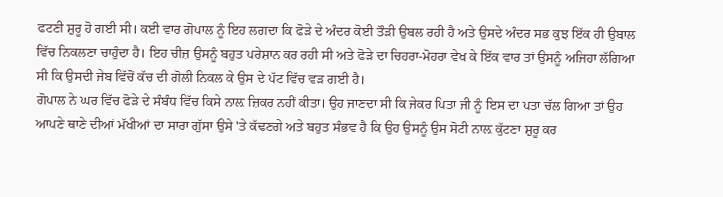ਫਟਣੀ ਸ਼ੁਰੂ ਹੋ ਗਈ ਸੀ। ਕਈ ਵਾਰ ਗੋਪਾਲ ਨੂੰ ਇਹ ਲਗਦਾ ਕਿ ਫੋੜੇ ਦੇ ਅੰਦਰ ਕੋਈ ਤੌੜੀ ਉਬਲ ਰਹੀ ਹੈ ਅਤੇ ਉਸਦੇ ਅੰਦਰ ਸਭ ਕੁਝ ਇੱਕ ਹੀ ਉਬਾਲ ਵਿੱਚ ਨਿਕਲਣਾ ਚਾਹੁੰਦਾ ਹੈ। ਇਹ ਚੀਜ਼ ਉਸਨੂੰ ਬਹੁਤ ਪਰੇਸ਼ਾਨ ਕਰ ਰਹੀ ਸੀ ਅਤੇ ਫੋੜੇ ਦਾ ਚਿਹਰਾ-ਮੋਹਰਾ ਵੇਖ ਕੇ ਇੱਕ ਵਾਰ ਤਾਂ ਉਸਨੂੰ ਅਜਿਹਾ ਲੱਗਿਆ ਸੀ ਕਿ ਉਸਦੀ ਜੇਬ ਵਿੱਚੋਂ ਕੱਚ ਦੀ ਗੋਲੀ ਨਿਕਲ ਕੇ ਉਸ ਦੇ ਪੱਟ ਵਿੱਚ ਵੜ ਗਈ ਹੈ।
ਗੋਪਾਲ ਨੇ ਘਰ ਵਿੱਚ ਫੋੜੇ ਦੇ ਸੰਬੰਧ ਵਿੱਚ ਕਿਸੇ ਨਾਲ਼ ਜ਼ਿਕਰ ਨਹੀਂ ਕੀਤਾ। ਉਹ ਜਾਣਦਾ ਸੀ ਕਿ ਜੇਕਰ ਪਿਤਾ ਜੀ ਨੂੰ ਇਸ ਦਾ ਪਤਾ ਚੱਲ ਗਿਆ ਤਾਂ ਉਹ ਆਪਣੇ ਥਾਣੇ ਦੀਆਂ ਮੱਖੀਆਂ ਦਾ ਸਾਰਾ ਗੁੱਸਾ ਉਸੇ 'ਤੇ ਕੱਢਣਗੇ ਅਤੇ ਬਹੁਤ ਸੰਭਵ ਹੈ ਕਿ ਉਹ ਉਸਨੂੰ ਉਸ ਸੋਟੀ ਨਾਲ਼ ਕੁੱਟਣਾ ਸ਼ੁਰੂ ਕਰ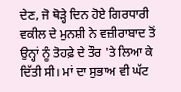ਦੇਣ, ਜੋ ਥੋੜ੍ਹੇ ਦਿਨ ਹੋਏ ਗਿਰਧਾਰੀ ਵਕੀਲ ਦੇ ਮੁਨਸ਼ੀ ਨੇ ਵਜ਼ੀਰਾਬਾਦ ਤੋਂ ਉਨ੍ਹਾਂ ਨੂੰ ਤੋਹਫ਼ੇ ਦੇ ਤੌਰ 'ਤੇ ਲਿਆ ਕੇ ਦਿੱਤੀ ਸੀ। ਮਾਂ ਦਾ ਸੁਭਾਅ ਵੀ ਘੱਟ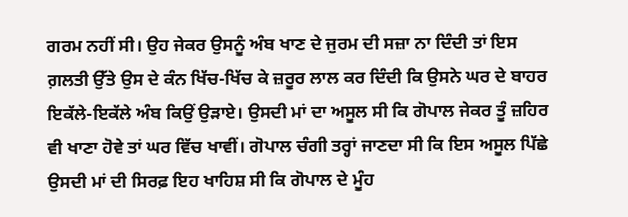ਗਰਮ ਨਹੀਂ ਸੀ। ਉਹ ਜੇਕਰ ਉਸਨੂੰ ਅੰਬ ਖਾਣ ਦੇ ਜੁਰਮ ਦੀ ਸਜ਼ਾ ਨਾ ਦਿੰਦੀ ਤਾਂ ਇਸ ਗ਼ਲਤੀ ਉੱਤੇ ਉਸ ਦੇ ਕੰਨ ਖਿੱਚ-ਖਿੱਚ ਕੇ ਜ਼ਰੂਰ ਲਾਲ ਕਰ ਦਿੰਦੀ ਕਿ ਉਸਨੇ ਘਰ ਦੇ ਬਾਹਰ ਇਕੱਲੇ-ਇਕੱਲੇ ਅੰਬ ਕਿਉਂ ਉੜਾਏ। ਉਸਦੀ ਮਾਂ ਦਾ ਅਸੂਲ ਸੀ ਕਿ ਗੋਪਾਲ ਜੇਕਰ ਤੂੰ ਜ਼ਹਿਰ ਵੀ ਖਾਣਾ ਹੋਵੇ ਤਾਂ ਘਰ ਵਿੱਚ ਖਾਵੀਂ। ਗੋਪਾਲ ਚੰਗੀ ਤਰ੍ਹਾਂ ਜਾਣਦਾ ਸੀ ਕਿ ਇਸ ਅਸੂਲ ਪਿੱਛੇ ਉਸਦੀ ਮਾਂ ਦੀ ਸਿਰਫ਼ ਇਹ ਖਾਹਿਸ਼ ਸੀ ਕਿ ਗੋਪਾਲ ਦੇ ਮੂੰਹ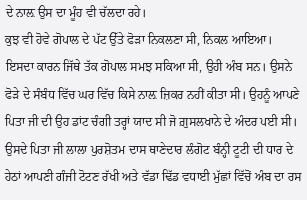ਦੇ ਨਾਲ਼ ਉਸ ਦਾ ਮੂੰਹ ਵੀ ਚੱਲਦਾ ਰਹੇ।
ਕੁਝ ਵੀ ਹੋਵੇ ਗੋਪਾਲ ਦੇ ਪੱਟ ਉੱਤੇ ਫੋੜਾ ਨਿਕਲਣਾ ਸੀ, ਨਿਕਲ ਆਇਆ। ਇਸਦਾ ਕਾਰਨ ਜਿੱਥੇ ਤੱਕ ਗੋਪਾਲ ਸਮਝ ਸਕਿਆ ਸੀ, ਉਹੀ ਅੰਬ ਸਨ। ਉਸਨੇ ਫੋੜੇ ਦੇ ਸੰਬੰਧ ਵਿੱਚ ਘਰ ਵਿੱਚ ਕਿਸੇ ਨਾਲ਼ ਜ਼ਿਕਰ ਨਹੀਂ ਕੀਤਾ ਸੀ। ਉਹਨੂੰ ਆਪਣੇ ਪਿਤਾ ਜੀ ਦੀ ਉਹ ਡਾਂਟ ਚੰਗੀ ਤਰ੍ਹਾਂ ਯਾਦ ਸੀ ਜੋ ਗ਼ੁਸਲਖਾਨੇ ਦੇ ਅੰਦਰ ਪਈ ਸੀ। ਉਸਦੇ ਪਿਤਾ ਜੀ ਲਾਲਾ ਪੁਰਸ਼ੋਤਮ ਦਾਸ ਥਾਣੇਦਾਰ ਲੰਗੋਟ ਬੰਨ੍ਹੀ ਟੂਟੀ ਦੀ ਧਾਰ ਦੇ ਹੇਠਾਂ ਆਪਣੀ ਗੰਜੀ ਟੋਟਣ ਰੱਖੀ ਅਤੇ ਵੱਡਾ ਢਿੱਡ ਵਧਾਈ ਮੁੱਛਾਂ ਵਿੱਚੋਂ ਅੰਬ ਦਾ ਰਸ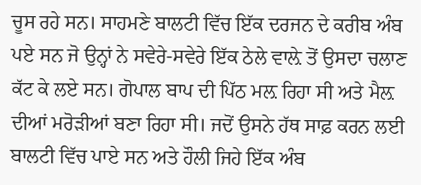ਚੂਸ ਰਹੇ ਸਨ। ਸਾਹਮਣੇ ਬਾਲਟੀ ਵਿੱਚ ਇੱਕ ਦਰਜਨ ਦੇ ਕਰੀਬ ਅੰਬ ਪਏ ਸਨ ਜੋ ਉਨ੍ਹਾਂ ਨੇ ਸਵੇਰੇ-ਸਵੇਰੇ ਇੱਕ ਠੇਲੇ ਵਾਲ਼ੇ ਤੋਂ ਉਸਦਾ ਚਲਾਣ ਕੱਟ ਕੇ ਲਏ ਸਨ। ਗੋਪਾਲ ਬਾਪ ਦੀ ਪਿੱਠ ਮਲ਼ ਰਿਹਾ ਸੀ ਅਤੇ ਮੈਲ਼ ਦੀਆਂ ਮਰੋੜੀਆਂ ਬਣਾ ਰਿਹਾ ਸੀ। ਜਦੋਂ ਉਸਨੇ ਹੱਥ ਸਾਫ਼ ਕਰਨ ਲਈ ਬਾਲਟੀ ਵਿੱਚ ਪਾਏ ਸਨ ਅਤੇ ਹੌਲੀ ਜਿਹੇ ਇੱਕ ਅੰਬ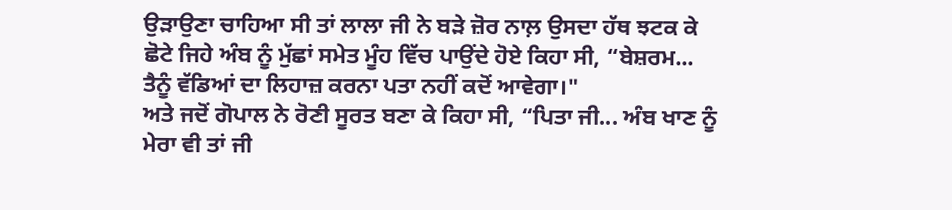ਉੜਾਉਣਾ ਚਾਹਿਆ ਸੀ ਤਾਂ ਲਾਲਾ ਜੀ ਨੇ ਬੜੇ ਜ਼ੋਰ ਨਾਲ਼ ਉਸਦਾ ਹੱਥ ਝਟਕ ਕੇ ਛੋਟੇ ਜਿਹੇ ਅੰਬ ਨੂੰ ਮੁੱਛਾਂ ਸਮੇਤ ਮੂੰਹ ਵਿੱਚ ਪਾਉਂਦੇ ਹੋਏ ਕਿਹਾ ਸੀ, “ਬੇਸ਼ਰਮ... ਤੈਨੂੰ ਵੱਡਿਆਂ ਦਾ ਲਿਹਾਜ਼ ਕਰਨਾ ਪਤਾ ਨਹੀਂ ਕਦੋਂ ਆਵੇਗਾ।"
ਅਤੇ ਜਦੋਂ ਗੋਪਾਲ ਨੇ ਰੋਣੀ ਸੂਰਤ ਬਣਾ ਕੇ ਕਿਹਾ ਸੀ, “ਪਿਤਾ ਜੀ... ਅੰਬ ਖਾਣ ਨੂੰ ਮੇਰਾ ਵੀ ਤਾਂ ਜੀ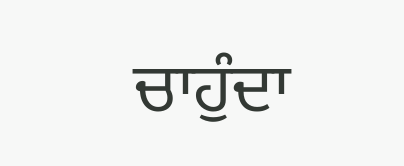ਚਾਹੁੰਦਾ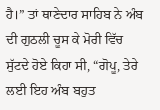ਹੈ।” ਤਾਂ ਥਾਣੇਦਾਰ ਸਾਹਿਬ ਨੇ ਅੰਬ ਦੀ ਗੁਠਲੀ ਚੂਸ ਕੇ ਮੋਰੀ ਵਿੱਚ ਸੁੱਟਦੇ ਹੋਏ ਕਿਹਾ ਸੀ, “ਗੋਪੂ, ਤੇਰੇ ਲਈ ਇਹ ਅੰਬ ਬਹੁਤ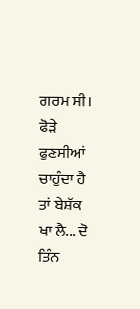ਗਰਮ ਸੀ। ਫੋੜੇ ਫੁਣਸੀਆਂ ਚਾਹੁੰਦਾ ਹੈ ਤਾਂ ਬੇਸ਼ੱਕ ਖਾ ਲੈ... ਦੋ ਤਿੰਨ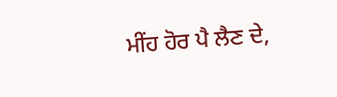ਮੀਂਹ ਹੋਰ ਪੈ ਲੈਣ ਦੇ,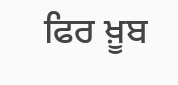ਫਿਰ ਖ਼ੂਬ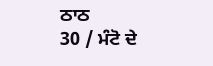ਠਾਠ
30 / ਮੰਟੋ ਦੇ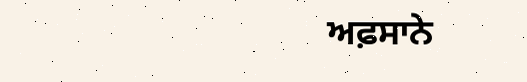ਅਫ਼ਸਾਨੇ